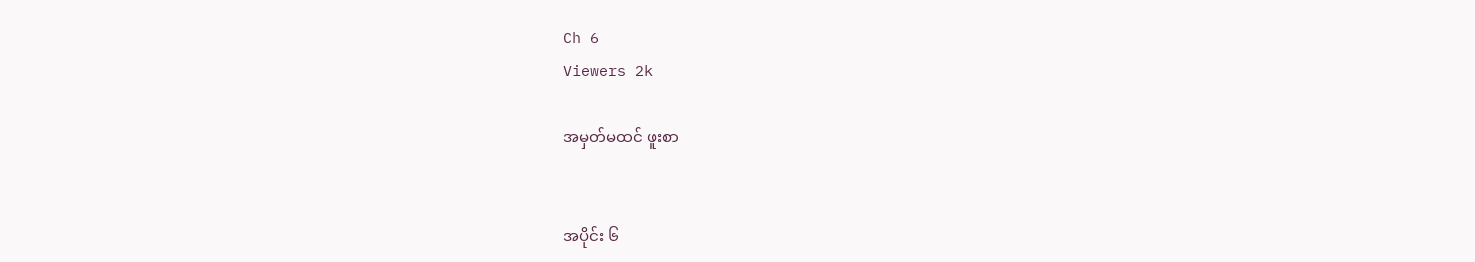Ch 6
Viewers 2k

အမှတ်မထင် ဖူးစာ


အပိုင်း ၆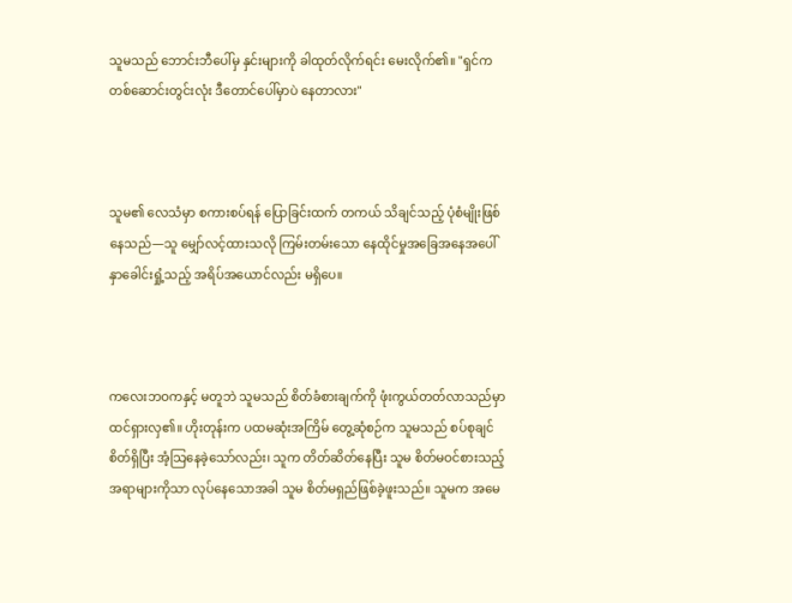သူမသည် ဘောင်းဘီပေါ်မှ နှင်းများကို ခါထုတ်လိုက်ရင်း မေးလိုက်၏။ "ရှင်က တစ်ဆောင်းတွင်းလုံး ဒီတောင်ပေါ်မှာပဲ နေတာလား"



သူမ၏ လေသံမှာ စကားစပ်ရန် ပြောခြင်းထက် တကယ် သိချင်သည့် ပုံစံမျိုးဖြစ်နေသည်—သူ မျှော်လင့်ထားသလို ကြမ်းတမ်းသော နေထိုင်မှုအခြေအနေအပေါ် နှာခေါင်းရှုံ့သည့် အရိပ်အယောင်လည်း မရှိပေ။



ကလေးဘဝကနှင့် မတူဘဲ သူမသည် စိတ်ခံစားချက်ကို ဖုံးကွယ်တတ်လာသည်မှာ ထင်ရှားလှ၏။ ဟိုးတုန်းက ပထမဆုံးအကြိမ် တွေ့ဆုံစဉ်က သူမသည် စပ်စုချင်စိတ်ရှိပြီး အံ့သြနေခဲ့သော်လည်း၊ သူက တိတ်ဆိတ်နေပြီး သူမ စိတ်မဝင်စားသည့် အရာများကိုသာ လုပ်နေသောအခါ သူမ စိတ်မရှည်ဖြစ်ခဲ့ဖူးသည်။ သူမက အမေ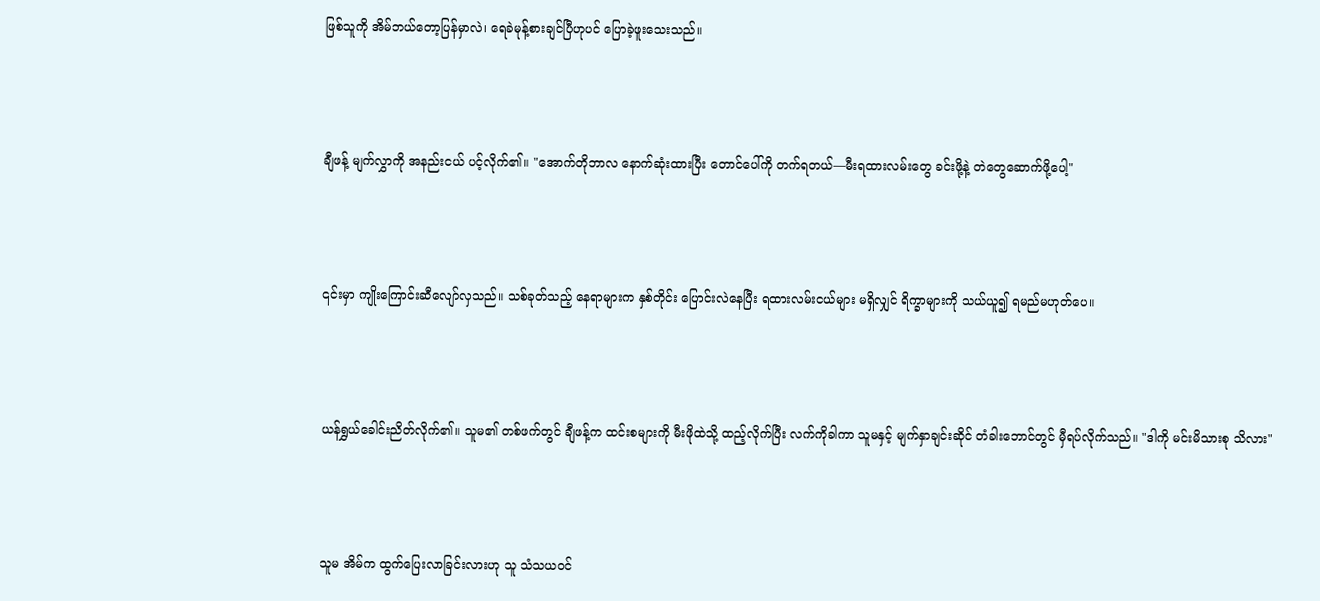ဖြစ်သူကို အိမ်ဘယ်တော့ပြန်မှာလဲ၊ ရေခဲမုန့်စားချင်ပြီဟုပင် ပြောခဲ့ဖူးသေးသည်။



ချီဖန့် မျက်လွှာကို အနည်းငယ် ပင့်လိုက်၏။ "အောက်တိုဘာလ နောက်ဆုံးထားပြီး တောင်ပေါ်ကို တက်ရတယ်—မီးရထားလမ်းတွေ ခင်းဖို့နဲ့ တဲတွေဆောက်ဖို့ပေါ့"



၎င်းမှာ ကျိုးကြောင်းဆီလျော်လှသည်။ သစ်ခုတ်သည့် နေရာများက နှစ်တိုင်း ပြောင်းလဲနေပြီး ရထားလမ်းငယ်များ မရှိလျှင် ရိက္ခာများကို သယ်ယူ၍ ရမည်မဟုတ်ပေ။



ယန်ရွှယ်ခေါင်းညိတ်လိုက်၏။ သူမ၏ တစ်ဖက်တွင် ချီဖန့်က ထင်းစများကို မီးဖိုထဲသို့ ထည့်လိုက်ပြီး လက်ကိုခါကာ သူမနှင့် မျက်နှာချင်းဆိုင် တံခါးဘောင်တွင် မှီရပ်လိုက်သည်။ "ဒါကို မင်းမိသားစု သိလား"



သူမ အိမ်က ထွက်ပြေးလာခြင်းလားဟု သူ သံသယဝင်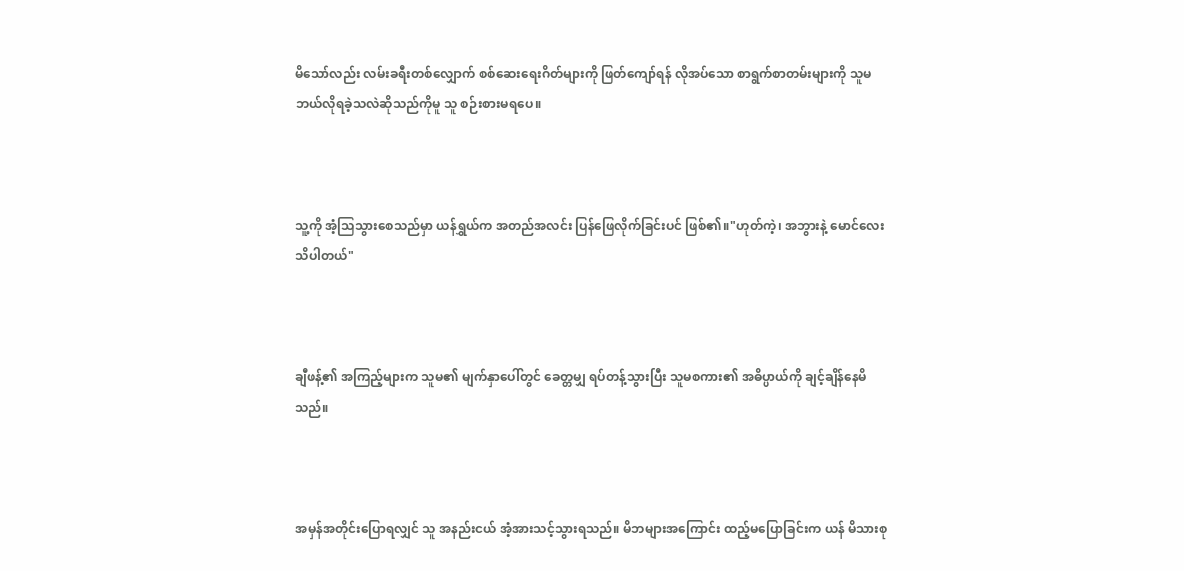မိသော်လည်း လမ်းခရီးတစ်လျှောက် စစ်ဆေးရေးဂိတ်များကို ဖြတ်ကျော်ရန် လိုအပ်သော စာရွက်စာတမ်းများကို သူမ ဘယ်လိုရခဲ့သလဲဆိုသည်ကိုမူ သူ စဉ်းစားမရပေ။



သူ့ကို အံ့သြသွားစေသည်မှာ ယန်ရွှယ်က အတည်အလင်း ပြန်ဖြေလိုက်ခြင်းပင် ဖြစ်၏။"ဟုတ်ကဲ့၊ အဘွားနဲ့ မောင်လေး သိပါတယ်"



ချီဖန့်၏ အကြည့်များက သူမ၏ မျက်နှာပေါ်တွင် ခေတ္တမျှ ရပ်တန့်သွားပြီး သူမစကား၏ အဓိပ္ပာယ်ကို ချင့်ချိန်နေမိသည်။



အမှန်အတိုင်းပြောရလျှင် သူ အနည်းငယ် အံ့အားသင့်သွားရသည်။ မိဘများအကြောင်း ထည့်မပြောခြင်းက ယန် မိသားစု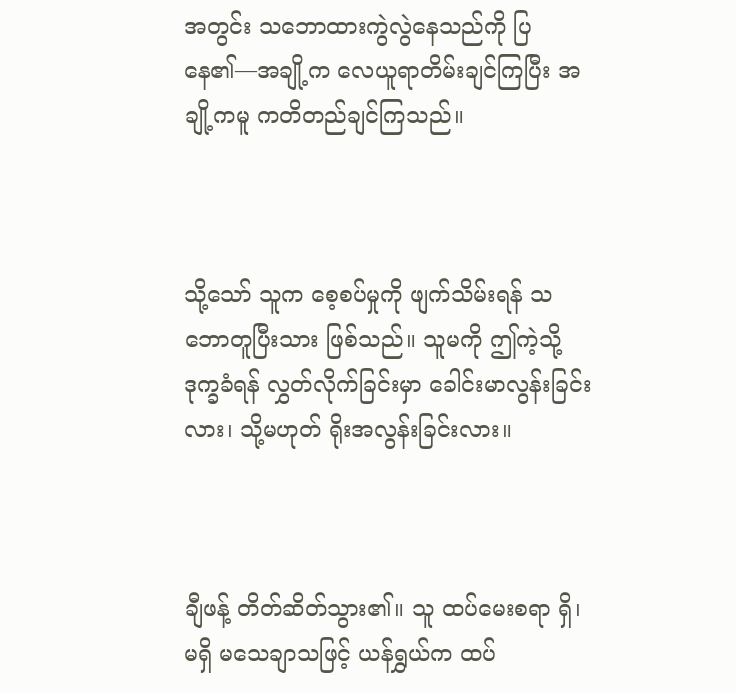အတွင်း သဘောထားကွဲလွဲနေသည်ကို ပြနေ၏—အချို့က လေယူရာတိမ်းချင်ကြပြီး အချို့ကမူ ကတိတည်ချင်ကြသည်။



သို့သော် သူက စေ့စပ်မှုကို ဖျက်သိမ်းရန် သဘောတူပြီးသား ဖြစ်သည်။ သူမကို ဤကဲ့သို့ ဒုက္ခခံရန် လွှတ်လိုက်ခြင်းမှာ ခေါင်းမာလွန်းခြင်းလား၊ သို့မဟုတ် ရိုးအလွန်းခြင်းလား။



ချီဖန့် တိတ်ဆိတ်သွား၏။ သူ ထပ်မေးစရာ ရှိ၊ မရှိ မသေချာသဖြင့် ယန်ရွှယ်က ထပ်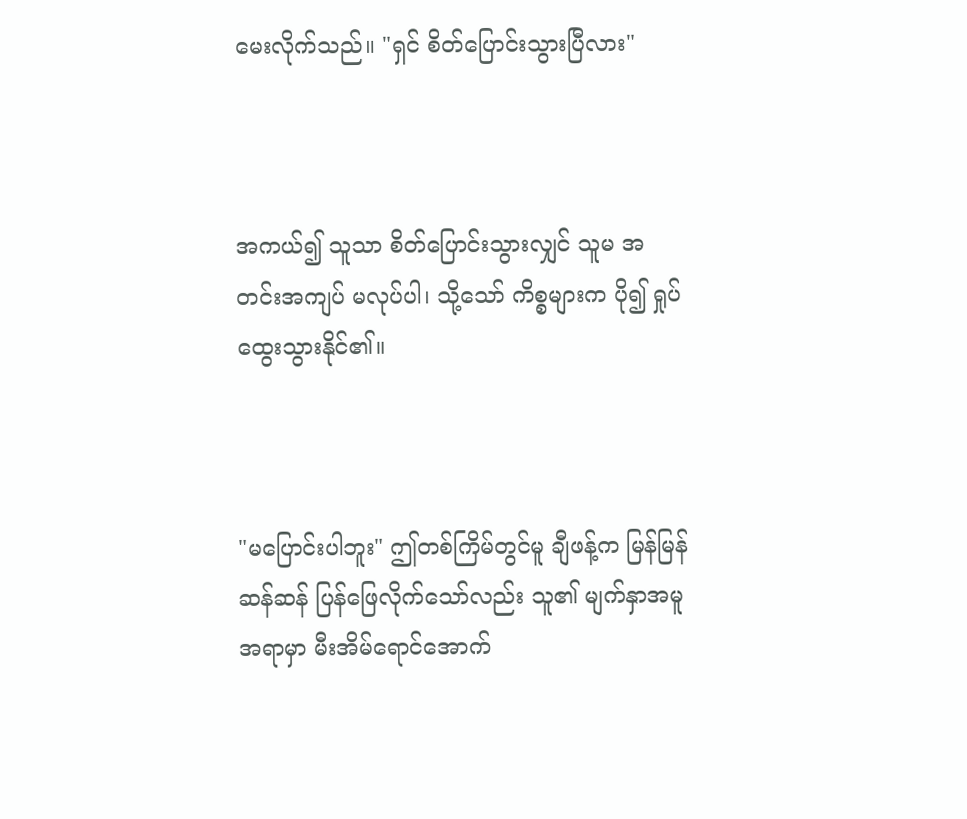မေးလိုက်သည်။ "ရှင် စိတ်ပြောင်းသွားပြီလား"



အကယ်၍ သူသာ စိတ်ပြောင်းသွားလျှင် သူမ အတင်းအကျပ် မလုပ်ပါ၊ သို့သော် ကိစ္စများက ပို၍ ရှုပ်ထွေးသွားနိုင်၏။



"မပြောင်းပါဘူး" ဤတစ်ကြိမ်တွင်မူ ချီဖန့်က မြန်မြန်ဆန်ဆန် ပြန်ဖြေလိုက်သော်လည်း သူ၏ မျက်နှာအမူအရာမှာ မီးအိမ်ရောင်အောက်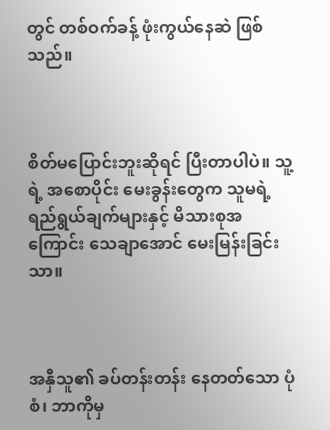တွင် တစ်ဝက်ခန့် ဖုံးကွယ်နေဆဲ ဖြစ်သည်။



စိတ်မပြောင်းဘူးဆိုရင် ပြီးတာပါပဲ။ သူ့ရဲ့ အစောပိုင်း မေးခွန်းတွေက သူမရဲ့ရည်ရွယ်ချက်များနှင့် မိသားစုအကြောင်း သေချာအောင် မေးမြန်းခြင်းသာ။



အနှီသူ၏ ခပ်တန်းတန်း နေတတ်သော ပုံစံ၊ ဘာကိုမှ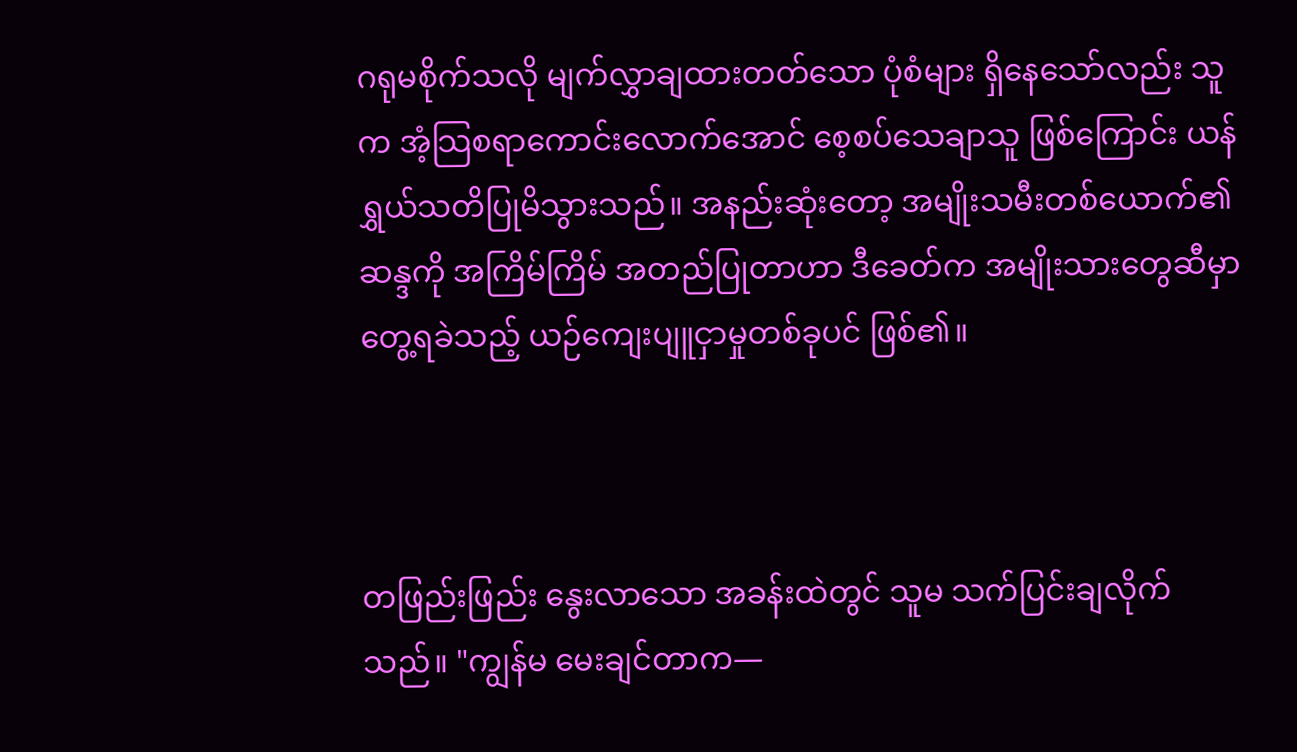ဂရုမစိုက်သလို မျက်လွှာချထားတတ်သော ပုံစံများ ရှိနေသော်လည်း သူက အံ့သြစရာကောင်းလောက်အောင် စေ့စပ်သေချာသူ ဖြစ်ကြောင်း ယန်ရွှယ်သတိပြုမိသွားသည်။ အနည်းဆုံးတော့ အမျိုးသမီးတစ်ယောက်၏ ဆန္ဒကို အကြိမ်ကြိမ် အတည်ပြုတာဟာ ဒီခေတ်က အမျိုးသားတွေဆီမှာ တွေ့ရခဲသည့် ယဉ်ကျေးပျူငှာမှုတစ်ခုပင် ဖြစ်၏။



တဖြည်းဖြည်း နွေးလာသော အခန်းထဲတွင် သူမ သက်ပြင်းချလိုက်သည်။ "ကျွန်မ မေးချင်တာက—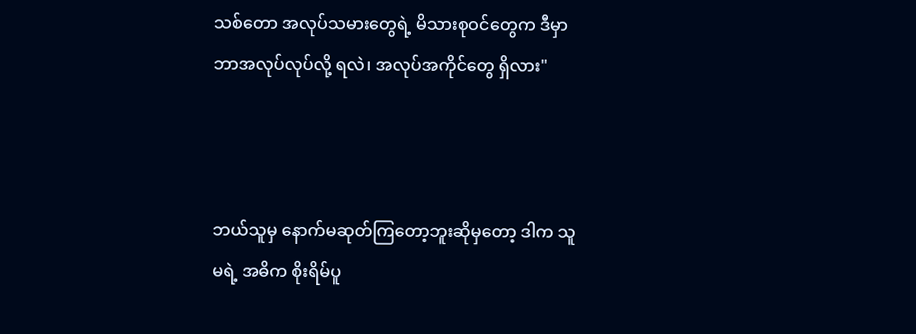သစ်တော အလုပ်သမားတွေရဲ့ မိသားစုဝင်တွေက ဒီမှာ ဘာအလုပ်လုပ်လို့ ရလဲ၊ အလုပ်အကိုင်တွေ ရှိလား"



ဘယ်သူမှ နောက်မဆုတ်ကြတော့ဘူးဆိုမှတော့ ဒါက သူမရဲ့ အဓိက စိုးရိမ်ပူ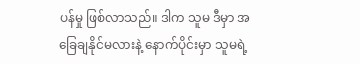ပန်မှု ဖြစ်လာသည်။ ဒါက သူမ ဒီမှာ အခြေချနိုင်မလားနဲ့ နောက်ပိုင်းမှာ သူမရဲ့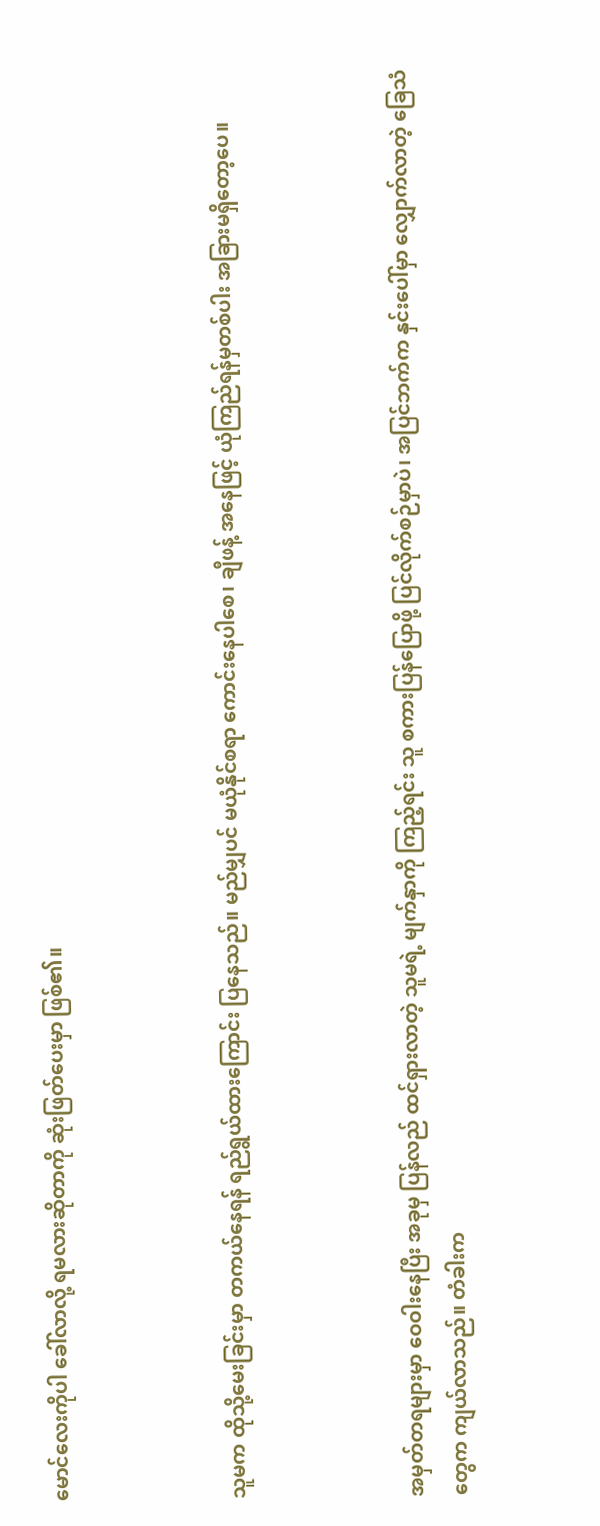မောင်လေးကိုပါ ခေါ်လာလို့ ရမလားဆိုတာကို ဆုံးဖြတ်ပေးမှာ ဖြစ်၏။



သူမက ထိုသို့မေးခြင်းမှာ တကယ်နေရန် ရည်ရွယ်ထားကြောင်း ပြနေသည်။ မည်မျှပင် မယုံနိုင်စရာ ကောင်းနေပါစေ၊ ချီဖန့် အနေဖြင့် ယုံကြည်ရန်မှတစ်ပါး အခြားမရှိတော့ပေ။



အမှတ်တရများမှာ ဝေဝါးနေပြီး အခုမှ ပြန်လည် ထင်ရှားလာတဲ့ သူမရဲ့ မျက်နှာကို ကြည့်ရင်း သူ စကားပြန်ပြောဖို့ ပြင်လိုက်စဉ်မှာပဲ၊ အပြင်ဘက်က နှင်းပေါ်မှာ လျှောက်လာတဲ့ ခြေသံတွေက ကျယ်လာသည်။ တံခါးက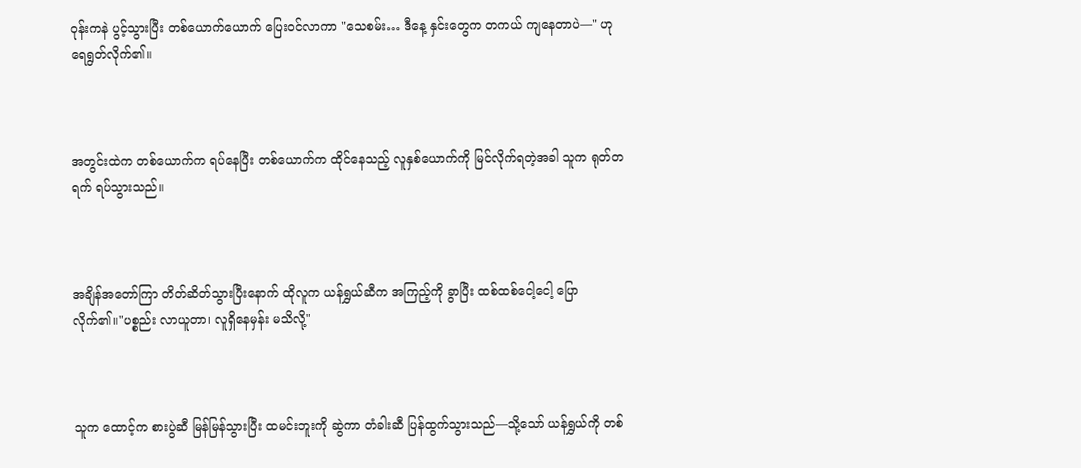ဝုန်းကနဲ ပွင့်သွားပြီး တစ်ယောက်ယောက် ပြေးဝင်လာကာ "သေစမ်း… ဒီနေ့ နှင်းတွေက တကယ် ကျနေတာပဲ—" ဟု ရေရွတ်လိုက်၏။



အတွင်းထဲက တစ်ယောက်က ရပ်နေပြီး တစ်ယောက်က ထိုင်နေသည့် လူနှစ်ယောက်ကို မြင်လိုက်ရတဲ့အခါ သူက ရုတ်တရက် ရပ်သွားသည်။



အချိန်အတော်ကြာ တိတ်ဆိတ်သွားပြီးနောက် ထိုလူက ယန်ရွှယ်ဆီက အကြည့်ကို ခွာပြီး ထစ်ထစ်ငေါ့ငေါ့ ပြောလိုက်၏။"ပစ္စည်း လာယူတာ၊ လူရှိနေမှန်း မသိလို့"



သူက ထောင့်က စားပွဲဆီ မြန်မြန်သွားပြီး ထမင်းဘူးကို ဆွဲကာ တံခါးဆီ ပြန်ထွက်သွားသည်—သို့သော် ယန်ရွှယ်ကို တစ်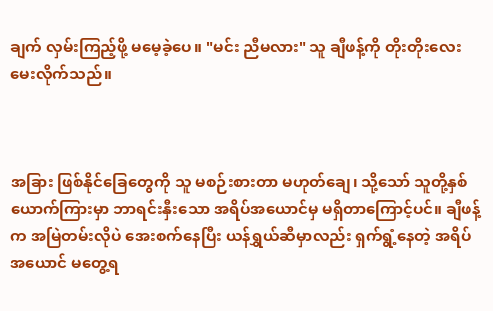ချက် လှမ်းကြည့်ဖို့ မမေ့ခဲ့ပေ။ "မင်း ညီမလား" သူ ချီဖန့်ကို တိုးတိုးလေး မေးလိုက်သည်။



အခြား ဖြစ်နိုင်ခြေတွေကို သူ မစဉ်းစားတာ မဟုတ်ချေ၊ သို့သော် သူတို့နှစ်ယောက်ကြားမှာ ဘာရင်းနှီးသော အရိပ်အယောင်မှ မရှိတာကြောင့်ပင်။ ချီဖန့်က အမြဲတမ်းလိုပဲ အေးစက်နေပြီး ယန်ရွှယ်ဆီမှာလည်း ရှက်ရွံ့နေတဲ့ အရိပ်အယောင် မတွေ့ရ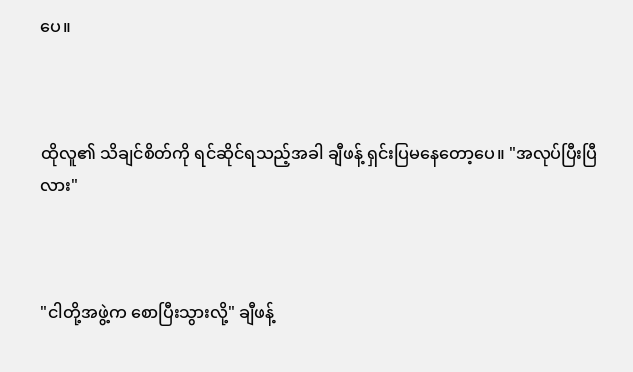ပေ။



ထိုလူ၏ သိချင်စိတ်ကို ရင်ဆိုင်ရသည့်အခါ ချီဖန့် ရှင်းပြမနေတော့ပေ။ "အလုပ်ပြီးပြီလား"



"ငါတို့အဖွဲ့က စောပြီးသွားလို့" ချီဖန့်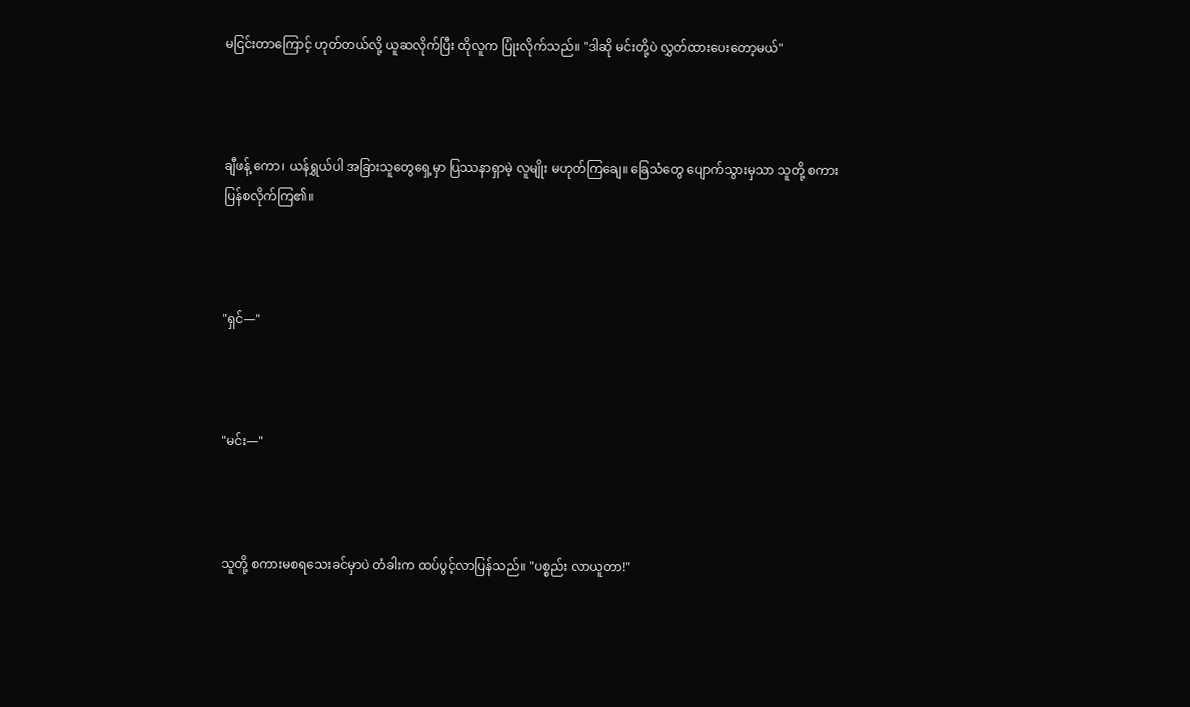မငြင်းတာကြောင့် ဟုတ်တယ်လို့ ယူဆလိုက်ပြီး ထိုလူက ပြုံးလိုက်သည်။ "ဒါဆို မင်းတို့ပဲ လွှတ်ထားပေးတော့မယ်"



ချီဖန့် ကော၊ ယန်ရွှယ်ပါ အခြားသူတွေရှေ့မှာ ပြဿနာရှာမဲ့ လူမျိုး မဟုတ်ကြချေ။ ခြေသံတွေ ပျောက်သွားမှသာ သူတို့ စကားပြန်စလိုက်ကြ၏။



"ရှင်—"



"မင်း—"



သူတို့ စကားမစရသေးခင်မှာပဲ တံခါးက ထပ်ပွင့်လာပြန်သည်။ "ပစ္စည်း လာယူတာ!"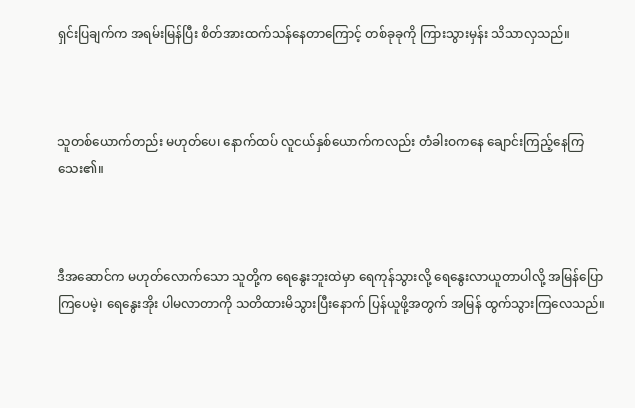ရှင်းပြချက်က အရမ်းမြန်ပြီး စိတ်အားထက်သန်နေတာကြောင့် တစ်ခုခုကို ကြားသွားမှန်း သိသာလှသည်။



သူတစ်ယောက်တည်း မဟုတ်ပေ၊ နောက်ထပ် လူငယ်နှစ်ယောက်ကလည်း တံခါးဝကနေ ချောင်းကြည့်နေကြသေး၏။



ဒီအဆောင်က မဟုတ်လောက်သော သူတို့က ရေနွေးဘူးထဲမှာ ရေကုန်သွားလို့ ရေနွေးလာယူတာပါလို့ အမြန်ပြောကြပေမဲ့၊ ရေနွေးအိုး ပါမလာတာကို သတိထားမိသွားပြီးနောက် ပြန်ယူဖို့အတွက် အမြန် ထွက်သွားကြလေသည်။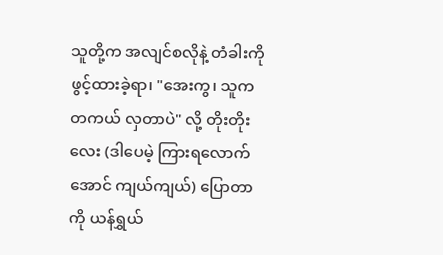သူတို့က အလျင်စလိုနဲ့ တံခါးကို ဖွင့်ထားခဲ့ရာ၊ "အေးကွ၊ သူက တကယ် လှတာပဲ" လို့ တိုးတိုးလေး (ဒါပေမဲ့ ကြားရလောက်အောင် ကျယ်ကျယ်) ပြောတာကို ယန်ရွှယ်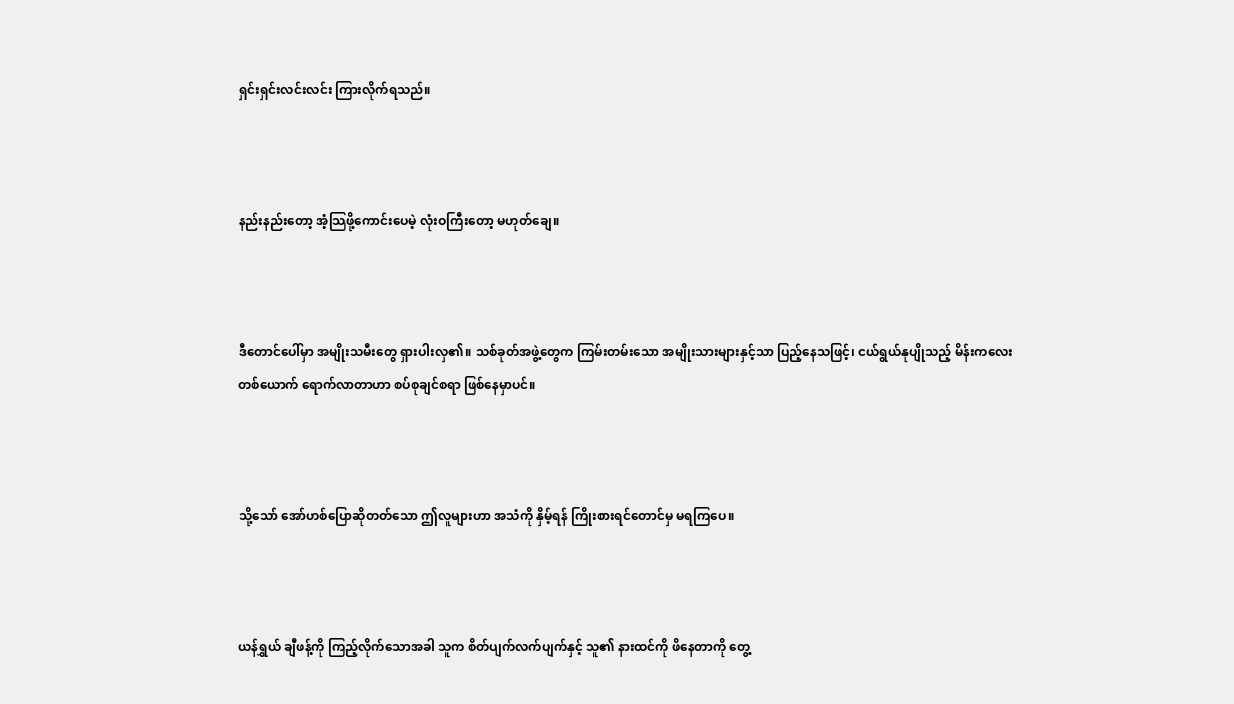ရှင်းရှင်းလင်းလင်း ကြားလိုက်ရသည်။



နည်းနည်းတော့ အံ့သြဖို့ကောင်းပေမဲ့ လုံးဝကြီးတော့ မဟုတ်ချေ။



ဒီတောင်ပေါ်မှာ အမျိုးသမီးတွေ ရှားပါးလှ၏။ သစ်ခုတ်အဖွဲ့တွေက ကြမ်းတမ်းသော အမျိုးသားများနှင့်သာ ပြည့်နေသဖြင့်၊ ငယ်ရွယ်နုပျိုသည့် မိန်းကလေးတစ်ယောက် ရောက်လာတာဟာ စပ်စုချင်စရာ ဖြစ်နေမှာပင်။



သို့သော် အော်ဟစ်ပြောဆိုတတ်သော ဤလူများဟာ အသံကို နှိမ့်ရန် ကြိုးစားရင်တောင်မှ မရကြပေ။



ယန်ရွှယ် ချီဖန့်ကို ကြည့်လိုက်သောအခါ သူက စိတ်ပျက်လက်ပျက်နှင့် သူ၏ နားထင်ကို ဖိနေတာကို တွေ့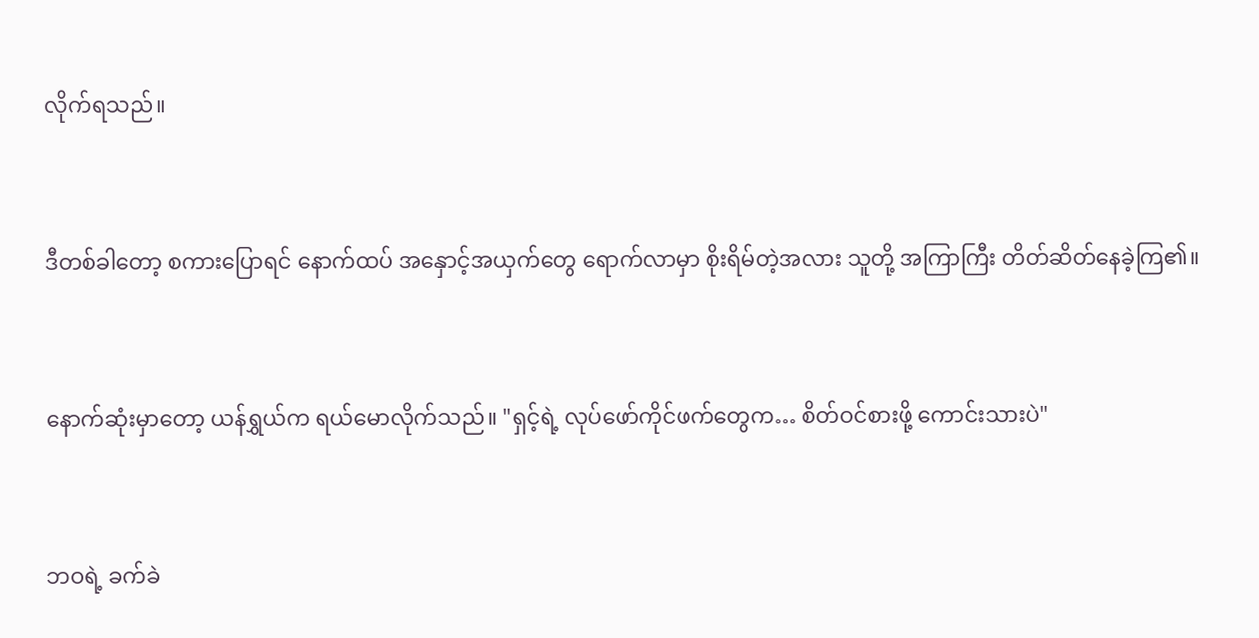လိုက်ရသည်။



ဒီတစ်ခါတော့ စကားပြောရင် နောက်ထပ် အနှောင့်အယှက်တွေ ရောက်လာမှာ စိုးရိမ်တဲ့အလား သူတို့ အကြာကြီး တိတ်ဆိတ်နေခဲ့ကြ၏။



နောက်ဆုံးမှာတော့ ယန်ရွှယ်က ရယ်မောလိုက်သည်။ "ရှင့်ရဲ့ လုပ်ဖော်ကိုင်ဖက်တွေက… စိတ်ဝင်စားဖို့ ကောင်းသားပဲ"



ဘဝရဲ့ ခက်ခဲ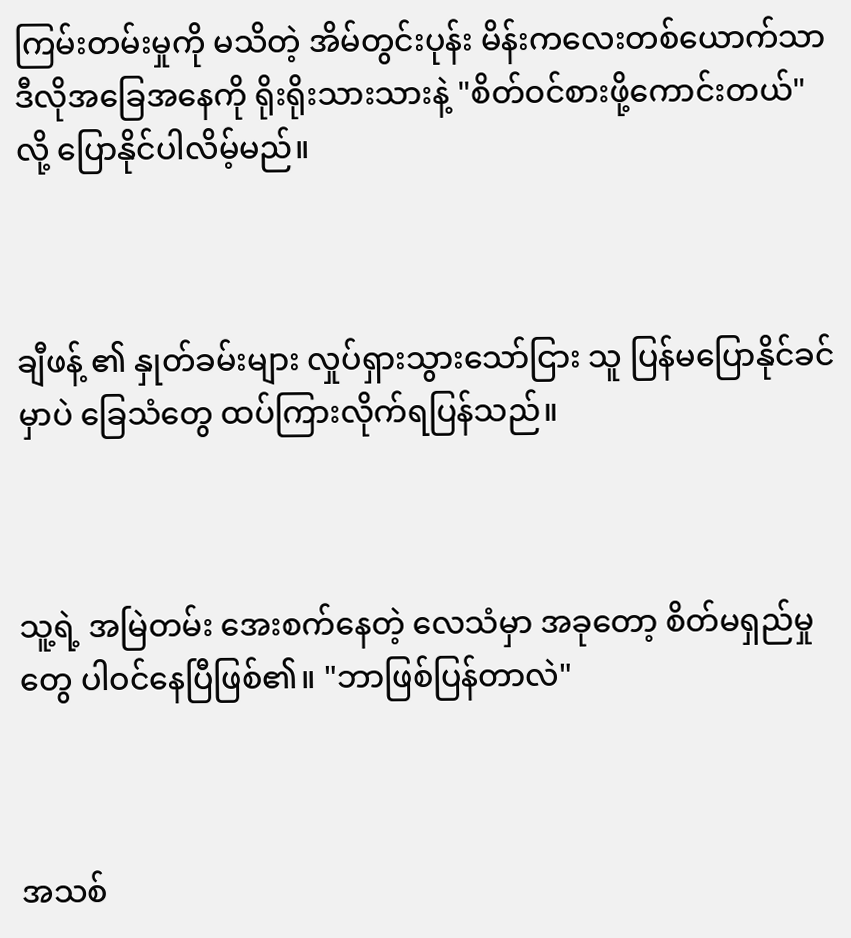ကြမ်းတမ်းမှုကို မသိတဲ့ အိမ်တွင်းပုန်း မိန်းကလေးတစ်ယောက်သာ ဒီလိုအခြေအနေကို ရိုးရိုးသားသားနဲ့ "စိတ်ဝင်စားဖို့ကောင်းတယ်" လို့ ပြောနိုင်ပါလိမ့်မည်။



ချီဖန့် ၏ နှုတ်ခမ်းများ လှုပ်ရှားသွားသော်ငြား သူ ပြန်မပြောနိုင်ခင်မှာပဲ ခြေသံတွေ ထပ်ကြားလိုက်ရပြန်သည်။



သူ့ရဲ့ အမြဲတမ်း အေးစက်နေတဲ့ လေသံမှာ အခုတော့ စိတ်မရှည်မှုတွေ ပါဝင်နေပြီဖြစ်၏။ "ဘာဖြစ်ပြန်တာလဲ"



အသစ်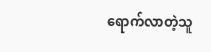ရောက်လာတဲ့သူ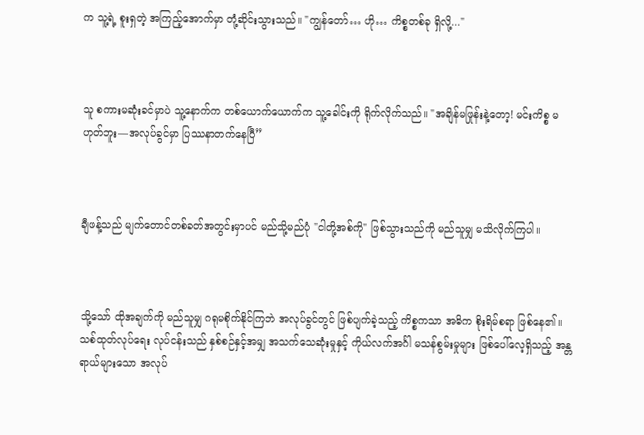က သူ့ရဲ့ စူးရှတဲ့ အကြည့်အောက်မှာ တုံ့ဆိုင်းသွားသည်။ "ကျွန်တော်… ဟို… ကိစ္စတစ်ခု ရှိလို့..."



သူ စကားမဆုံးခင်မှာပဲ သူ့နောက်က တစ်ယောက်ယောက်က သူ့ခေါင်းကို ရိုက်လိုက်သည်။ "အချိန်မဖြုန်းနဲ့တော့! မင်းကိစ္စ မဟုတ်ဘူး—အလုပ်ခွင်မှာ ပြဿနာတက်နေပြီ”



ချီဖန့်သည် မျက်တောင်တစ်ခတ်အတွင်းမှာပင် မည်သို့မည်ပုံ "ငါတို့အစ်ကို" ဖြစ်သွားသည်ကို မည်သူမျှ မသိလိုက်ကြပါ။



သို့သော် ထိုအချက်ကို မည်သူမျှ ဂရုမစိုက်နိုင်ကြဘဲ အလုပ်ခွင်တွင် ဖြစ်ပျက်ခဲ့သည့် ကိစ္စကသာ အဓိက စိုးရိမ်စရာ ဖြစ်နေ၏။ သစ်ထုတ်လုပ်ရေး လုပ်ငန်းသည် နှစ်စဉ်နှင့်အမျှ အသက်သေဆုံးမှုနှင့် ကိုယ်လက်အင်္ဂါ မသန်စွမ်းမှုများ ဖြစ်ပေါ်လေ့ရှိသည့် အန္တရာယ်များသော အလုပ်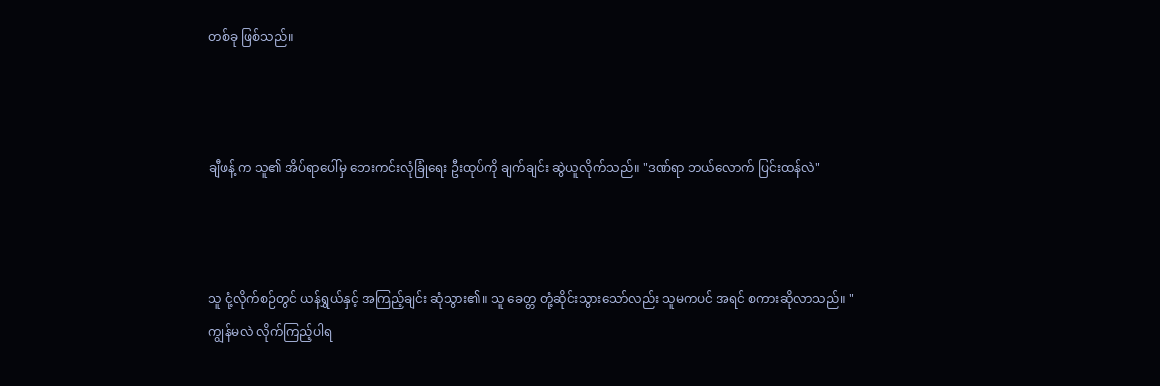တစ်ခု ဖြစ်သည်။



ချီဖန့် က သူ၏ အိပ်ရာပေါ်မှ ဘေးကင်းလုံခြုံရေး ဦးထုပ်ကို ချက်ချင်း ဆွဲယူလိုက်သည်။ "ဒဏ်ရာ ဘယ်လောက် ပြင်းထန်လဲ"



သူ ငုံ့လိုက်စဉ်တွင် ယန်ရွှယ်နှင့် အကြည့်ချင်း ဆုံသွား၏။ သူ ခေတ္တ တုံ့ဆိုင်းသွားသော်လည်း သူမကပင် အရင် စကားဆိုလာသည်။ "ကျွန်မလဲ လိုက်ကြည့်ပါရ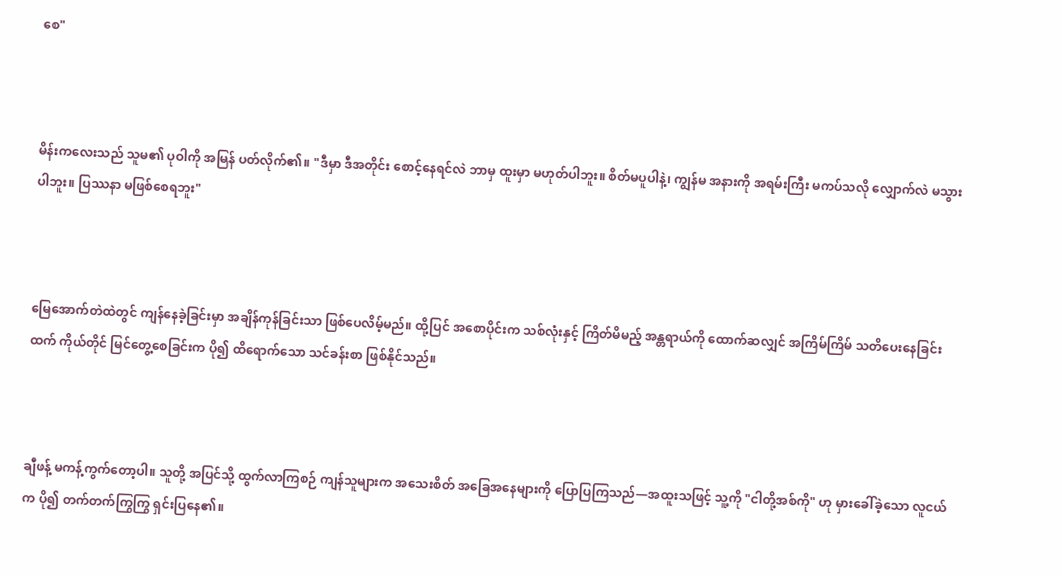စေ"



မိန်းကလေးသည် သူမ၏ ပုဝါကို အမြန် ပတ်လိုက်၏။ "ဒီမှာ ဒီအတိုင်း စောင့်နေရင်လဲ ဘာမှ ထူးမှာ မဟုတ်ပါဘူး။ စိတ်မပူပါနဲ့၊ ကျွန်မ အနားကို အရမ်းကြီး မကပ်သလို လျှောက်လဲ မသွားပါဘူး။ ပြဿနာ မဖြစ်စေရဘူး"



မြေအောက်တဲထဲတွင် ကျန်နေခဲ့ခြင်းမှာ အချိန်ကုန်ခြင်းသာ ဖြစ်ပေလိမ့်မည်။ ထို့ပြင် အစောပိုင်းက သစ်လုံးနှင့် ကြိတ်မိမည့် အန္တရာယ်ကို ထောက်ဆလျှင် အကြိမ်ကြိမ် သတိပေးနေခြင်းထက် ကိုယ်တိုင် မြင်တွေ့စေခြင်းက ပို၍ ထိရောက်သော သင်ခန်းစာ ဖြစ်နိုင်သည်။



ချီဖန့် မကန့်ကွက်တော့ပါ။ သူတို့ အပြင်သို့ ထွက်လာကြစဉ် ကျန်သူများက အသေးစိတ် အခြေအနေများကို ပြောပြကြသည်—အထူးသဖြင့် သူ့ကို "ငါတို့အစ်ကို" ဟု မှားခေါ်ခဲ့သော လူငယ်က ပို၍ တက်တက်ကြွကြွ ရှင်းပြနေ၏။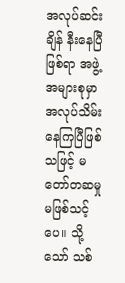အလုပ်ဆင်းချိန် နီးနေပြီဖြစ်ရာ အဖွဲ့အများစုမှာ အလုပ်သိမ်းနေကြပြီဖြစ်သဖြင့် မတော်တဆမှု မဖြစ်သင့်ပေ။ သို့သော် သစ်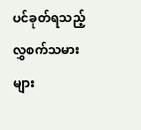ပင်ခုတ်ရသည့် လွှစက်သမားများ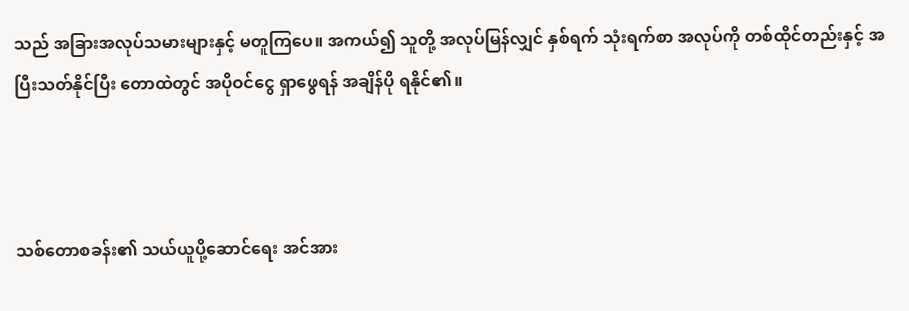သည် အခြားအလုပ်သမားများနှင့် မတူကြပေ။ အကယ်၍ သူတို့ အလုပ်မြန်လျှင် နှစ်ရက် သုံးရက်စာ အလုပ်ကို တစ်ထိုင်တည်းနှင့် အပြီးသတ်နိုင်ပြီး တောထဲတွင် အပိုဝင်ငွေ ရှာဖွေရန် အချိန်ပို ရနိုင်၏။



သစ်တောစခန်း၏ သယ်ယူပို့ဆောင်ရေး အင်အား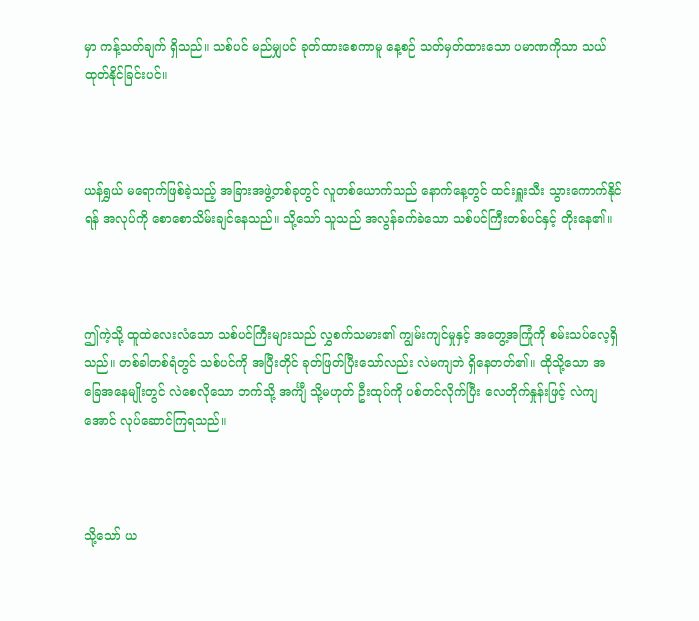မှာ ကန့်သတ်ချက် ရှိသည်။ သစ်ပင် မည်မျှပင် ခုတ်ထားစေကာမူ နေ့စဉ် သတ်မှတ်ထားသော ပမာဏကိုသာ သယ်ထုတ်နိုင်ခြင်းပင်။



ယန်ရွှယ် မရောက်ဖြစ်ခဲ့သည့် အခြားအဖွဲ့တစ်ခုတွင် လူတစ်ယောက်သည် နောက်နေ့တွင် ထင်းရှူးသီး သွားကောက်နိုင်ရန် အလုပ်ကို စောစောသိမ်းချင်နေသည်။ သို့သော် သူသည် အလွန်ခက်ခဲသော သစ်ပင်ကြီးတစ်ပင်နှင့် တိုးနေ၏။



ဤကဲ့သို့ ထူထဲလေးလံသော သစ်ပင်ကြီးများသည် လွှစက်သမား၏ ကျွမ်းကျင်မှုနှင့် အတွေ့အကြုံကို စမ်းသပ်လေ့ရှိသည်။ တစ်ခါတစ်ရံတွင် သစ်ပင်ကို အပြီးတိုင် ခုတ်ဖြတ်ပြီးသော်လည်း လဲမကျဘဲ ရှိနေတတ်၏။ ထိုသို့သော အခြေအနေမျိုးတွင် လဲစေလိုသော ဘက်သို့ အင်္ကျီ သို့မဟုတ် ဦးထုပ်ကို ပစ်တင်လိုက်ပြီး လေတိုက်နှုန်းဖြင့် လဲကျအောင် လုပ်ဆောင်ကြရသည်။



သို့သော် ယ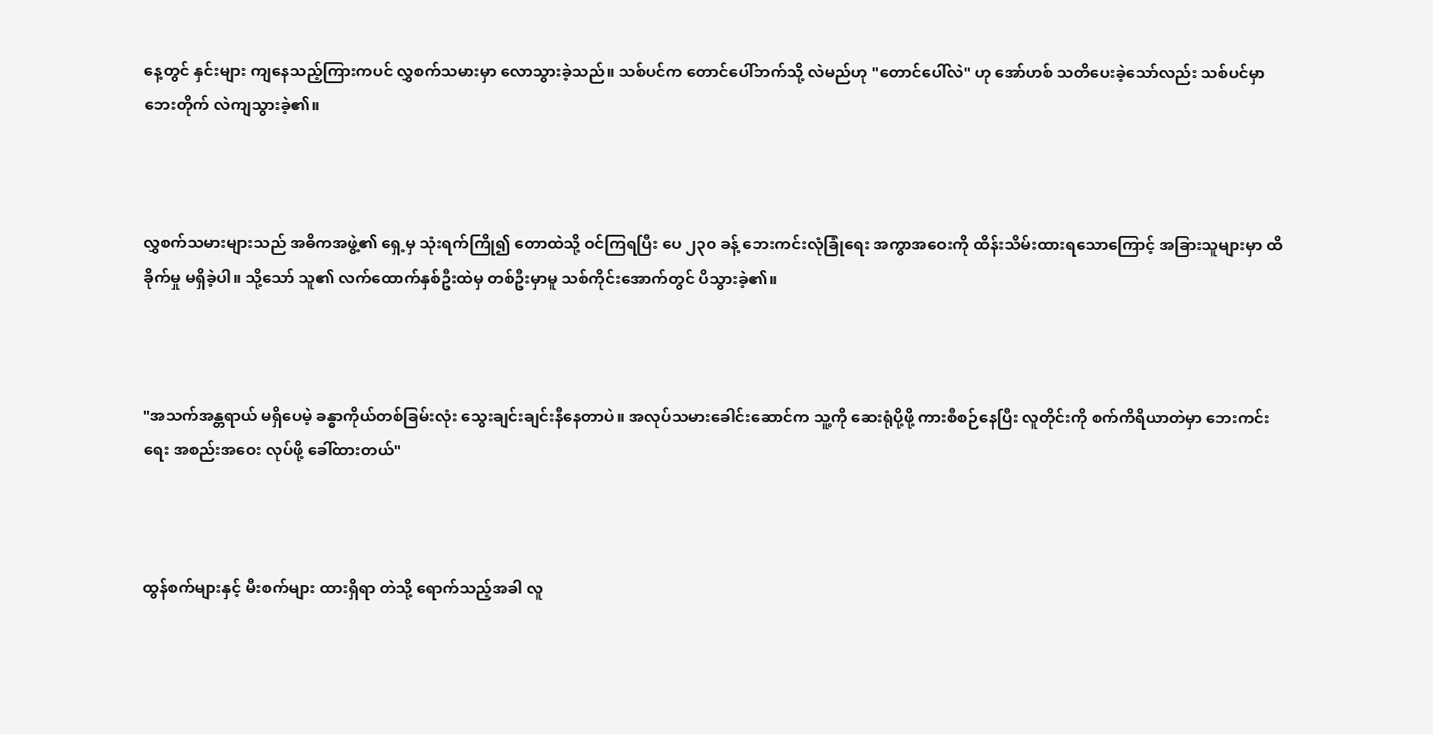နေ့တွင် နှင်းများ ကျနေသည့်ကြားကပင် လွှစက်သမားမှာ လောသွားခဲ့သည်။ သစ်ပင်က တောင်ပေါ်ဘက်သို့ လဲမည်ဟု "တောင်ပေါ်လဲ" ဟု အော်ဟစ် သတိပေးခဲ့သော်လည်း သစ်ပင်မှာ ဘေးတိုက် လဲကျသွားခဲ့၏။



လွှစက်သမားများသည် အဓိကအဖွဲ့၏ ရှေ့မှ သုံးရက်ကြို၍ တောထဲသို့ ဝင်ကြရပြီး ပေ ၂၃၀ ခန့် ဘေးကင်းလုံခြုံရေး အကွာအဝေးကို ထိန်းသိမ်းထားရသောကြောင့် အခြားသူများမှာ ထိခိုက်မှု မရှိခဲ့ပါ။ သို့သော် သူ၏ လက်ထောက်နှစ်ဦးထဲမှ တစ်ဦးမှာမူ သစ်ကိုင်းအောက်တွင် ပိသွားခဲ့၏။



"အသက်အန္တရာယ် မရှိပေမဲ့ ခန္ဓာကိုယ်တစ်ခြမ်းလုံး သွေးချင်းချင်းနီနေတာပဲ။ အလုပ်သမားခေါင်းဆောင်က သူ့ကို ဆေးရုံပို့ဖို့ ကားစီစဉ်နေပြီး လူတိုင်းကို စက်ကိရိယာတဲမှာ ဘေးကင်းရေး အစည်းအဝေး လုပ်ဖို့ ခေါ်ထားတယ်"



ထွန်စက်များနှင့် မီးစက်များ ထားရှိရာ တဲသို့ ရောက်သည့်အခါ လူ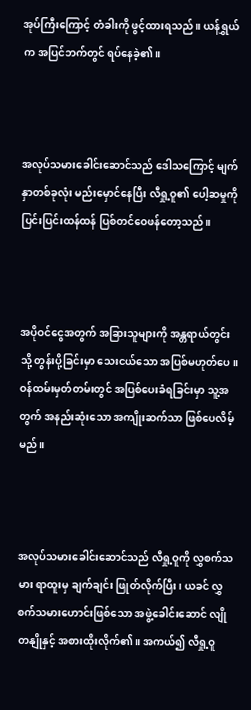အုပ်ကြီးကြောင့် တံခါးကို ဖွင့်ထားရသည်။ ယန်ရွှယ်က အပြင်ဘက်တွင် ရပ်နေခဲ့၏။



အလုပ်သမားခေါင်းဆောင်သည် ဒေါသကြောင့် မျက်နှာတစ်ခုလုံး မည်းမှောင်နေပြီး လီရှု့ဝူ၏ ပေါ့ဆမှုကို ပြင်းပြင်းထန်ထန် ပြစ်တင်ဝေဖန်တော့သည်။



အပိုဝင်ငွေအတွက် အခြားသူများကို အန္တရာယ်တွင်းသို့ တွန်းပို့ခြင်းမှာ သေးငယ်သော အပြစ်မဟုတ်ပေ။ ဝန်ထမ်းမှတ်တမ်းတွင် အပြစ်ပေးခံရခြင်းမှာ သူ့အတွက် အနည်းဆုံးသော အကျိုးဆက်သာ ဖြစ်ပေလိမ့်မည်။



အလုပ်သမားခေါင်းဆောင်သည် လီရှု့ဝူကို လွှစက်သမား ရာထူးမှ ချက်ချင်း ဖြုတ်လိုက်ပြီး၊ ယခင် လွှစက်သမားဟောင်းဖြစ်သော အဖွဲ့ခေါင်းဆောင် လျိုတနျိုနှင့် အစားထိုးလိုက်၏။ အကယ်၍ လီရှု့ဝူ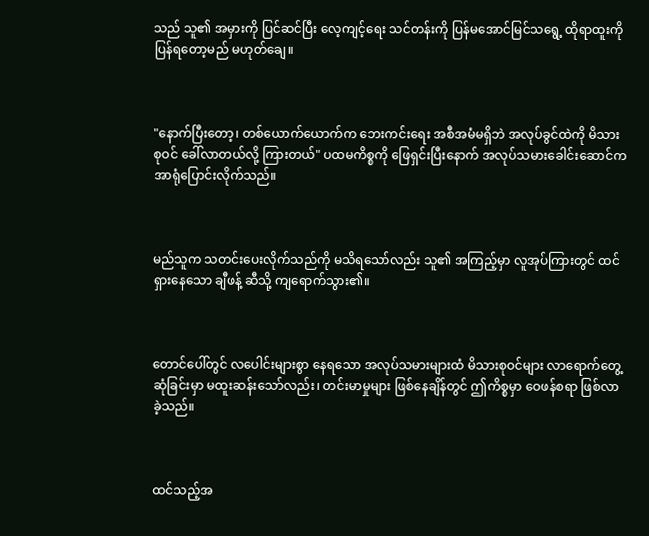သည် သူ၏ အမှားကို ပြင်ဆင်ပြီး လေ့ကျင့်ရေး သင်တန်းကို ပြန်မအောင်မြင်သရွေ့ ထိုရာထူးကို ပြန်ရတော့မည် မဟုတ်ချေ။



"နောက်ပြီးတော့၊ တစ်ယောက်ယောက်က ဘေးကင်းရေး အစီအမံမရှိဘဲ အလုပ်ခွင်ထဲကို မိသားစုဝင် ခေါ်လာတယ်လို့ ကြားတယ်" ပထမကိစ္စကို ဖြေရှင်းပြီးနောက် အလုပ်သမားခေါင်းဆောင်က အာရုံပြောင်းလိုက်သည်။



မည်သူက သတင်းပေးလိုက်သည်ကို မသိရသော်လည်း သူ၏ အကြည့်မှာ လူအုပ်ကြားတွင် ထင်ရှားနေသော ချီဖန့် ဆီသို့ ကျရောက်သွား၏။



တောင်ပေါ်တွင် လပေါင်းများစွာ နေရသော အလုပ်သမားများထံ မိသားစုဝင်များ လာရောက်တွေ့ဆုံခြင်းမှာ မထူးဆန်းသော်လည်း၊ တင်းမာမှုများ ဖြစ်နေချိန်တွင် ဤကိစ္စမှာ ဝေဖန်စရာ ဖြစ်လာခဲ့သည်။



ထင်သည့်အ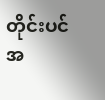တိုင်းပင် အ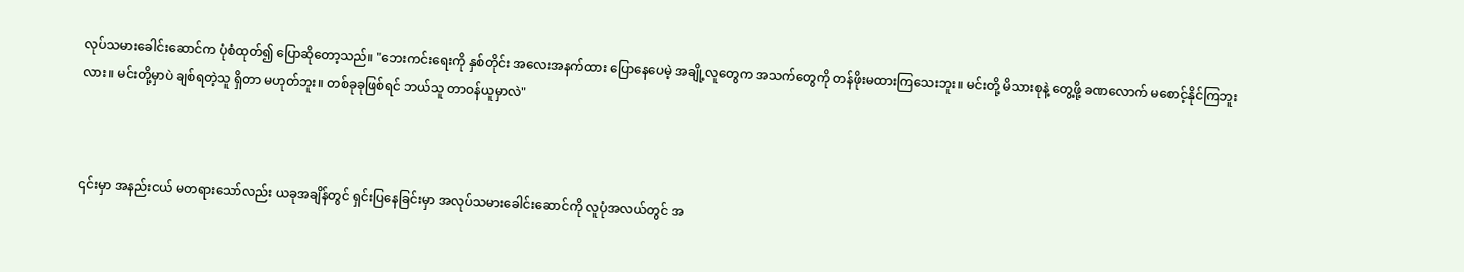လုပ်သမားခေါင်းဆောင်က ပုံစံထုတ်၍ ပြောဆိုတော့သည်။ "ဘေးကင်းရေးကို နှစ်တိုင်း အလေးအနက်ထား ပြောနေပေမဲ့ အချို့လူတွေက အသက်တွေကို တန်ဖိုးမထားကြသေးဘူး။ မင်းတို့ မိသားစုနဲ့ တွေ့ဖို့ ခဏလောက် မစောင့်နိုင်ကြဘူးလား။ မင်းတို့မှာပဲ ချစ်ရတဲ့သူ ရှိတာ မဟုတ်ဘူး။ တစ်ခုခုဖြစ်ရင် ဘယ်သူ တာဝန်ယူမှာလဲ"



၎င်းမှာ အနည်းငယ် မတရားသော်လည်း ယခုအချိန်တွင် ရှင်းပြနေခြင်းမှာ အလုပ်သမားခေါင်းဆောင်ကို လူပုံအလယ်တွင် အ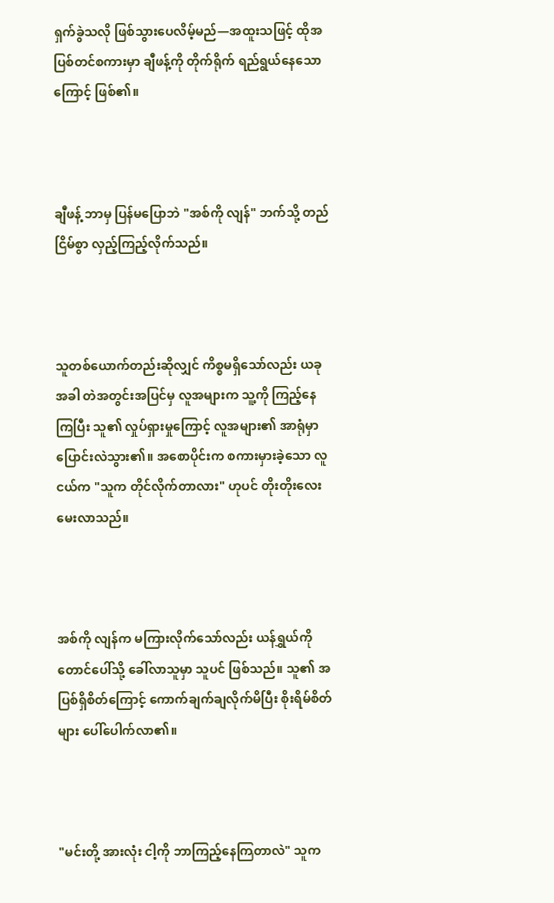ရှက်ခွဲသလို ဖြစ်သွားပေလိမ့်မည်—အထူးသဖြင့် ထိုအပြစ်တင်စကားမှာ ချီဖန့်ကို တိုက်ရိုက် ရည်ရွယ်နေသောကြောင့် ဖြစ်၏။



ချီဖန့် ဘာမှ ပြန်မပြောဘဲ "အစ်ကို လျန်" ဘက်သို့ တည်ငြိမ်စွာ လှည့်ကြည့်လိုက်သည်။



သူတစ်ယောက်တည်းဆိုလျှင် ကိစ္စမရှိသော်လည်း ယခုအခါ တဲအတွင်းအပြင်မှ လူအများက သူ့ကို ကြည့်နေကြပြီး သူ၏ လှုပ်ရှားမှုကြောင့် လူအများ၏ အာရုံမှာ ပြောင်းလဲသွား၏။ အစောပိုင်းက စကားမှားခဲ့သော လူငယ်က "သူက တိုင်လိုက်တာလား" ဟုပင် တိုးတိုးလေး မေးလာသည်။



အစ်ကို လျန်က မကြားလိုက်သော်လည်း ယန်ရွှယ်ကို တောင်ပေါ်သို့ ခေါ်လာသူမှာ သူပင် ဖြစ်သည်။ သူ၏ အပြစ်ရှိစိတ်ကြောင့် ကောက်ချက်ချလိုက်မိပြီး စိုးရိမ်စိတ်များ ပေါ်ပေါက်လာ၏။



"မင်းတို့ အားလုံး ငါ့ကို ဘာကြည့်နေကြတာလဲ" သူက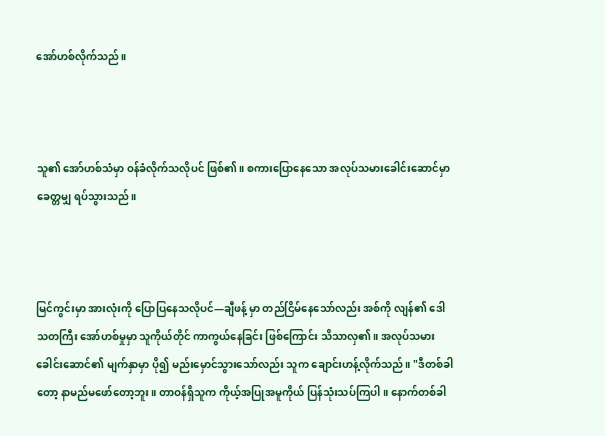အော်ဟစ်လိုက်သည်။



သူ၏ အော်ဟစ်သံမှာ ဝန်ခံလိုက်သလိုပင် ဖြစ်၏။ စကားပြောနေသော အလုပ်သမားခေါင်းဆောင်မှာ ခေတ္တမျှ ရပ်သွားသည်။



မြင်ကွင်းမှာ အားလုံးကို ပြောပြနေသလိုပင်—ချီဖန့် မှာ တည်ငြိမ်နေသော်လည်း အစ်ကို လျန်၏ ဒေါသတကြီး အော်ဟစ်မှုမှာ သူကိုယ်တိုင် ကာကွယ်နေခြင်း ဖြစ်ကြောင်း သိသာလှ၏။ အလုပ်သမားခေါင်းဆောင်၏ မျက်နှာမှာ ပို၍ မည်းမှောင်သွားသော်လည်း သူက ချောင်းဟန့်လိုက်သည်။ "ဒီတစ်ခါတော့ နာမည်မဖော်တော့ဘူး။ တာဝန်ရှိသူက ကိုယ့်အပြုအမူကိုယ် ပြန်သုံးသပ်ကြပါ။ နောက်တစ်ခါ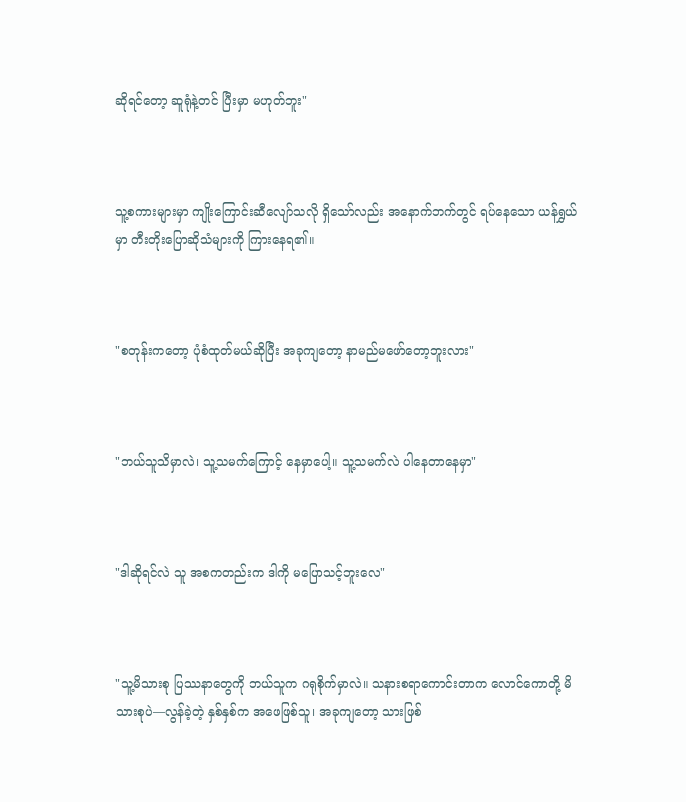ဆိုရင်တော့ ဆူရုံနဲ့တင် ပြီးမှာ မဟုတ်ဘူး"



သူ့စကားများမှာ ကျိုးကြောင်းဆီလျော်သလို ရှိသော်လည်း အနောက်ဘက်တွင် ရပ်နေသော ယန်ရွှယ်မှာ တီးတိုးပြောဆိုသံများကို ကြားနေရ၏။



"စတုန်းကတော့ ပုံစံထုတ်မယ်ဆိုပြီး အခုကျတော့ နာမည်မဖော်တော့ဘူးလား"



"ဘယ်သူသိမှာလဲ၊ သူ့သမက်ကြောင့် နေမှာပေါ့။ သူ့သမက်လဲ ပါနေတာနေမှာ"



"ဒါဆိုရင်လဲ သူ အစကတည်းက ဒါကို မပြောသင့်ဘူးလေ"



"သူ့မိသားစု ပြဿနာတွေကို ဘယ်သူက ဂရုစိုက်မှာလဲ။ သနားစရာကောင်းတာက လောင်ကောတို့ မိသားစုပဲ—လွန်ခဲ့တဲ့ နှစ်နှစ်က အဖေဖြစ်သူ၊ အခုကျတော့ သားဖြစ်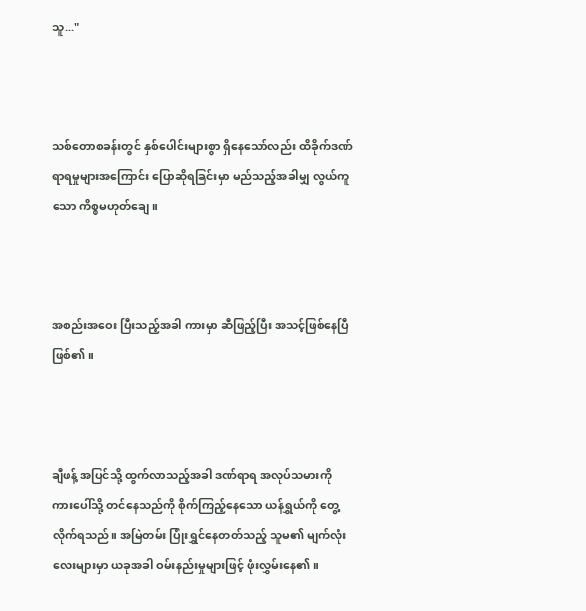သူ..."



သစ်တောစခန်းတွင် နှစ်ပေါင်းများစွာ ရှိနေသော်လည်း ထိခိုက်ဒဏ်ရာရမှုများအကြောင်း ပြောဆိုရခြင်းမှာ မည်သည့်အခါမျှ လွယ်ကူသော ကိစ္စမဟုတ်ချေ။



အစည်းအဝေး ပြီးသည့်အခါ ကားမှာ ဆီဖြည့်ပြီး အသင့်ဖြစ်နေပြီ ဖြစ်၏။



ချီဖန့် အပြင်သို့ ထွက်လာသည့်အခါ ဒဏ်ရာရ အလုပ်သမားကို ကားပေါ်သို့ တင်နေသည်ကို စိုက်ကြည့်နေသော ယန်ရွှယ်ကို တွေ့လိုက်ရသည်။ အမြဲတမ်း ပြုံးရွှင်နေတတ်သည့် သူမ၏ မျက်လုံးလေးများမှာ ယခုအခါ ဝမ်းနည်းမှုများဖြင့် ဖုံးလွှမ်းနေ၏။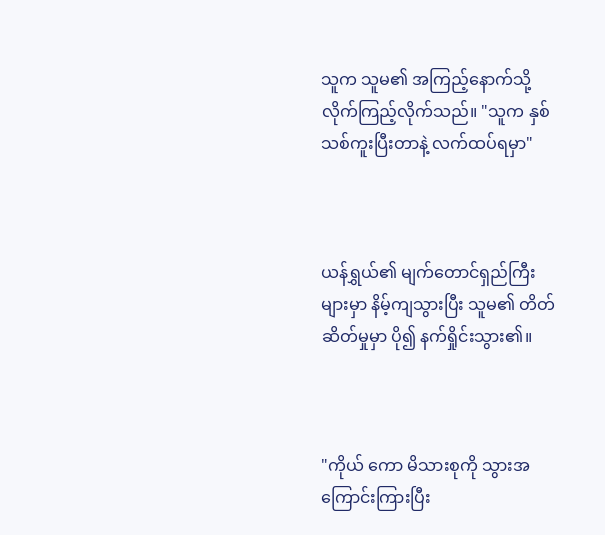သူက သူမ၏ အကြည့်နောက်သို့ လိုက်ကြည့်လိုက်သည်။ "သူက နှစ်သစ်ကူးပြီးတာနဲ့ လက်ထပ်ရမှာ"



ယန်ရွှယ်၏ မျက်တောင်ရှည်ကြီးများမှာ နိမ့်ကျသွားပြီး သူမ၏ တိတ်ဆိတ်မှုမှာ ပို၍ နက်ရှိုင်းသွား၏။



"ကိုယ် ကော မိသားစုကို သွားအကြောင်းကြားပြီး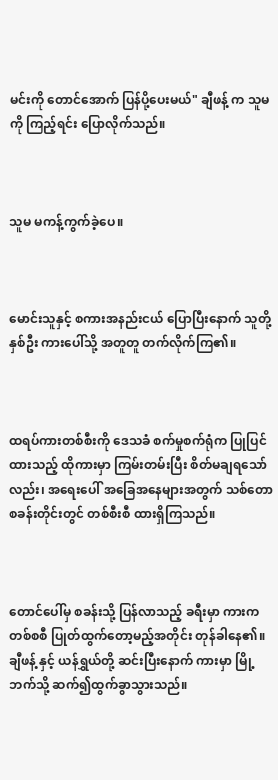မင်းကို တောင်အောက် ပြန်ပို့ပေးမယ်" ချီဖန့် က သူမကို ကြည့်ရင်း ပြောလိုက်သည်။



သူမ မကန့်ကွက်ခဲ့ပေ။



မောင်းသူနှင့် စကားအနည်းငယ် ပြောပြီးနောက် သူတို့နှစ်ဦး ကားပေါ်သို့ အတူတူ တက်လိုက်ကြ၏။



ထရပ်ကားတစ်စီးကို ဒေသခံ စက်မှုစက်ရုံက ပြုပြင်ထားသည့် ထိုကားမှာ ကြမ်းတမ်းပြီး စိတ်မချရသော်လည်း၊ အရေးပေါ် အခြေအနေများအတွက် သစ်တောစခန်းတိုင်းတွင် တစ်စီးစီ ထားရှိကြသည်။



တောင်ပေါ်မှ စခန်းသို့ ပြန်လာသည့် ခရီးမှာ ကားက တစ်စစီ ပြုတ်ထွက်တော့မည့်အတိုင်း တုန်ခါနေ၏။ ချီဖန့် နှင့် ယန်ရွှယ်တို့ ဆင်းပြီးနောက် ကားမှာ မြို့ဘက်သို့ ဆက်၍ထွက်ခွာသွားသည်။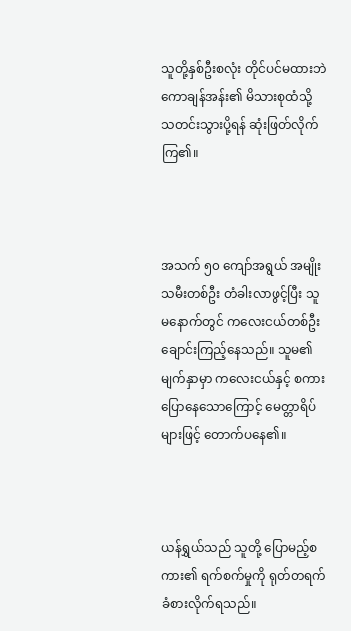သူတို့နှစ်ဦးစလုံး တိုင်ပင်မထားဘဲ ကောချန်အန်း၏ မိသားစုထံသို့ သတင်းသွားပို့ရန် ဆုံးဖြတ်လိုက်ကြ၏။



အသက် ၅၀ ကျော်အရွယ် အမျိုးသမီးတစ်ဦး တံခါးလာဖွင့်ပြီး သူမနောက်တွင် ကလေးငယ်တစ်ဦး ချောင်းကြည့်နေသည်။ သူမ၏ မျက်နှာမှာ ကလေးငယ်နှင့် စကားပြောနေသောကြောင့် မေတ္တာရိပ်များဖြင့် တောက်ပနေ၏။



ယန်ရွှယ်သည် သူတို့ ပြောမည့်စကား၏ ရက်စက်မှုကို ရုတ်တရက် ခံစားလိုက်ရသည်။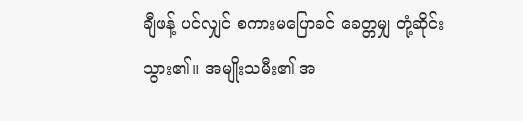ချီဖန့် ပင်လျှင် စကားမပြောခင် ခေတ္တမျှ တုံ့ဆိုင်းသွား၏။ အမျိုးသမီး၏ အ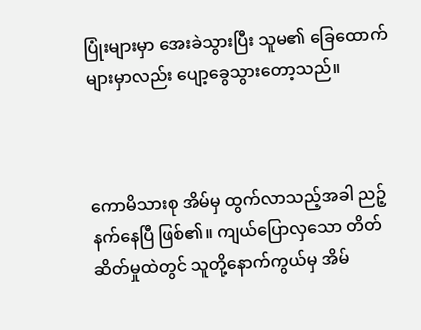ပြုံးများမှာ အေးခဲသွားပြီး သူမ၏ ခြေထောက်များမှာလည်း ပျော့ခွေသွားတော့သည်။



ကောမိသားစု အိမ်မှ ထွက်လာသည့်အခါ ညဉ့်နက်နေပြီ ဖြစ်၏။ ကျယ်ပြောလှသော တိတ်ဆိတ်မှုထဲတွင် သူတို့နောက်ကွယ်မှ အိမ်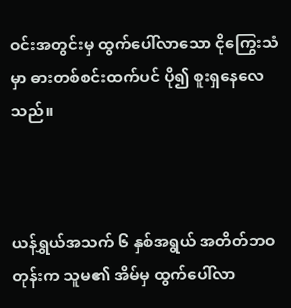ဝင်းအတွင်းမှ ထွက်ပေါ်လာသော ငိုကြွေးသံမှာ ဓားတစ်စင်းထက်ပင် ပို၍ စူးရှနေလေသည်။



ယန်ရွှယ်အသက် ၆ နှစ်အရွယ် အတိတ်ဘဝတုန်းက သူမ၏ အိမ်မှ ထွက်ပေါ်လာ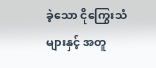ခဲ့သော ငိုကြွေးသံများနှင့် အတူ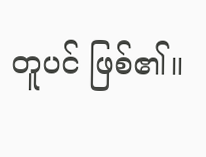တူပင် ဖြစ်၏။